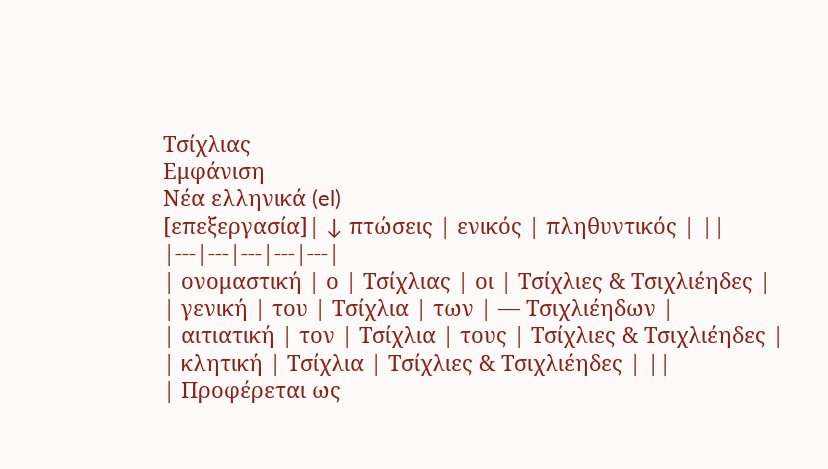Τσίχλιας
Εμφάνιση
Νέα ελληνικά (el)
[επεξεργασία]| ↓ πτώσεις | ενικός | πληθυντικός | ||
|---|---|---|---|---|
| ονομαστική | ο | Τσίχλιας | οι | Τσίχλιες & Τσιχλιέηδες |
| γενική | του | Τσίχλια | των | — Τσιχλιέηδων |
| αιτιατική | τον | Τσίχλια | τους | Τσίχλιες & Τσιχλιέηδες |
| κλητική | Τσίχλια | Τσίχλιες & Τσιχλιέηδες | ||
| Προφέρεται ως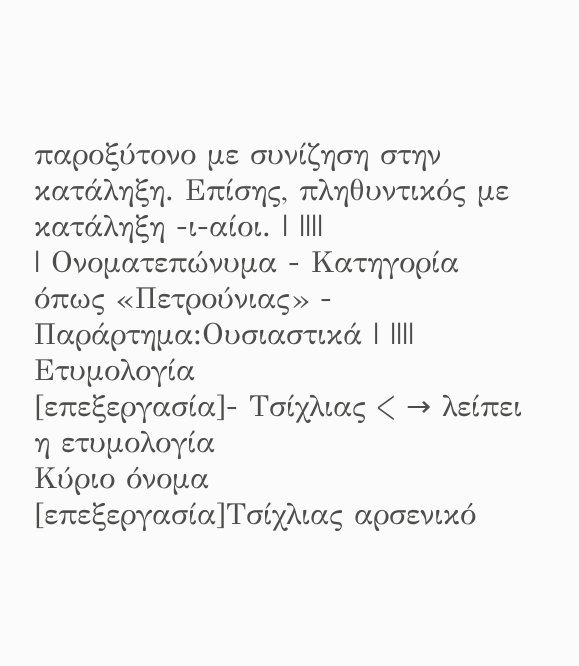παροξύτονο με συνίζηση στην κατάληξη. Επίσης, πληθυντικός με κατάληξη -ι-αίοι. | ||||
| Ονοματεπώνυμα - Κατηγορία όπως «Πετρούνιας» - Παράρτημα:Ουσιαστικά | ||||
Ετυμολογία
[επεξεργασία]- Τσίχλιας < → λείπει η ετυμολογία
Κύριο όνομα
[επεξεργασία]Τσίχλιας αρσενικό